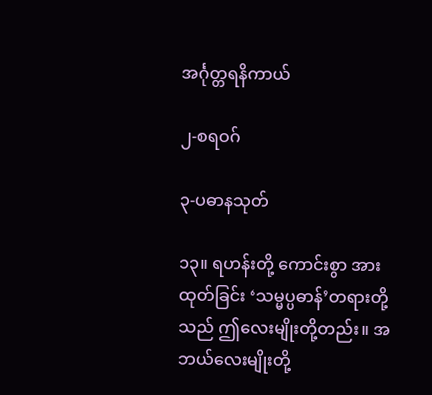အင်္ဂုတ္တရနိကာယ်

၂-စရဝဂ်

၃-ပဓာနသုတ်

၁၃။ ရဟန်းတို့ ကောင်းစွာ အားထုတ်ခြင်း ‘သမ္မပ္ပဓာန်’တရားတို့သည် ဤလေးမျိုးတို့တည်း။ အဘယ်လေးမျိုးတို့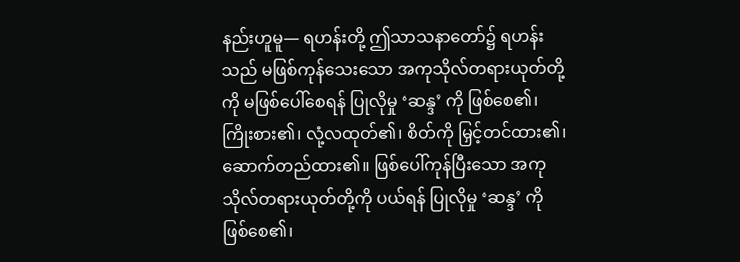နည်းဟူမူ— ရဟန်းတို့ ဤသာသနာတော်၌ ရဟန်းသည် မဖြစ်ကုန်သေးသော အကုသိုလ်တရားယုတ်တို့ကို မဖြစ်ပေါ်စေရန် ပြုလိုမှု ‘ဆန္ဒ’ ကို ဖြစ်စေ၏၊ ကြိုးစား၏၊ လုံ့လထုတ်၏၊ စိတ်ကို မြှင့်တင်ထား၏၊ ဆောက်တည်ထား၏။ ဖြစ်ပေါ်ကုန်ပြီးသော အကုသိုလ်တရားယုတ်တို့ကို ပယ်ရန် ပြုလိုမှု ‘ဆန္ဒ’ ကို ဖြစ်စေ၏၊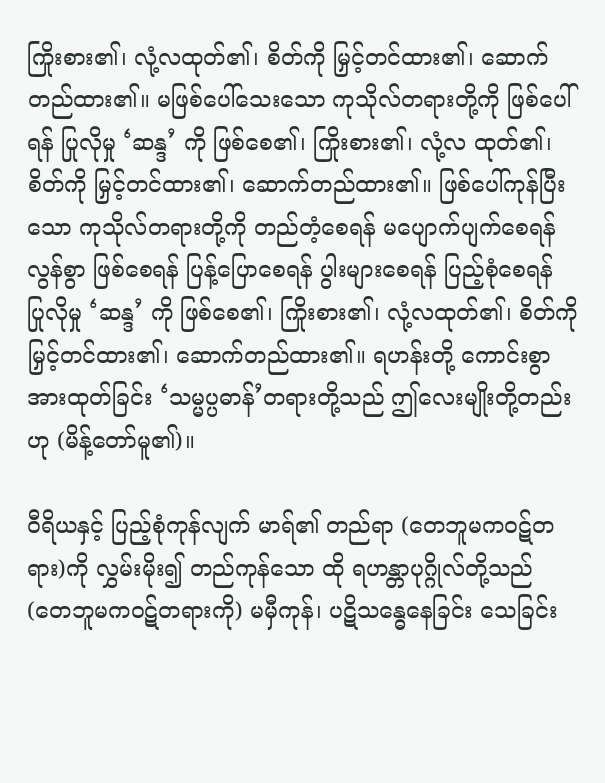ကြိုးစား၏၊ လုံ့လထုတ်၏၊ စိတ်ကို မြှင့်တင်ထား၏၊ ဆောက်တည်ထား၏။ မဖြစ်ပေါ်သေးသော ကုသိုလ်တရားတို့ကို ဖြစ်ပေါ်ရန် ပြုလိုမှု ‘ဆန္ဒ’ ကို ဖြစ်စေ၏၊ ကြိုးစား၏၊ လုံ့လ ထုတ်၏၊ စိတ်ကို မြှင့်တင်ထား၏၊ ဆောက်တည်ထား၏။ ဖြစ်ပေါ်ကုန်ပြီးသော ကုသိုလ်တရားတို့ကို တည်တံ့စေရန် မပျောက်ပျက်စေရန် လွန်စွာ ဖြစ်စေရန် ပြန့်ပြောစေရန် ပွါးများစေရန် ပြည့်စုံစေရန် ပြုလိုမှု ‘ဆန္ဒ’ ကို ဖြစ်စေ၏၊ ကြိုးစား၏၊ လုံ့လထုတ်၏၊ စိတ်ကို မြှင့်တင်ထား၏၊ ဆောက်တည်ထား၏။ ရဟန်းတို့ ကောင်းစွာ အားထုတ်ခြင်း ‘သမ္မပ္ပဓာန်’တရားတို့သည် ဤလေးမျိုးတို့တည်းဟု (မိန့်တော်မူ၏)။

ဝီရိယနှင့် ပြည့်စုံကုန်လျက် မာရ်၏ တည်ရာ (တေဘူမကဝဋ်တရား)ကို လွှမ်းမိုး၍ တည်ကုန်သော ထို ရဟန္တာပုဂ္ဂိုလ်တို့သည် (တေဘူမကဝဋ်တရားကို) မမှီကုန်၊ ပဋိသန္ဓေနေခြင်း သေခြင်း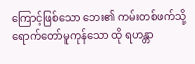ကြောင့်ဖြစ်သော ဘေး၏ ကမ်းတစ်ဖက်သို့ ရောက်တော်မူကုန်သော ထို ရဟန္တာ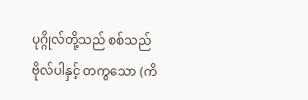ပုဂ္ဂိုလ်တို့သည် စစ်သည်ဗိုလ်ပါနှင့် တကွသော (ကိ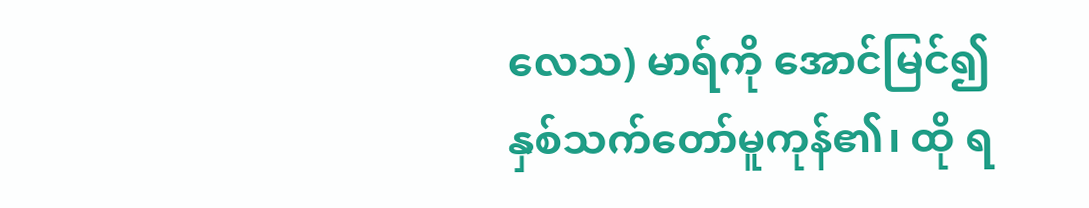လေသ) မာရ်ကို အောင်မြင်၍ နှစ်သက်တော်မူကုန်၏၊ ထို ရ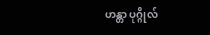ဟန္တာ ပုဂ္ဂိုလ်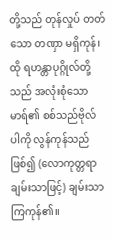တို့သည် တုန်လှုပ် တတ်သော တဏှာ မရှိကုန်၊ ထို ရဟန္တာပုဂ္ဂိုလ်တို့သည် အလုံးစုံသော မာရ်၏ စစ်သည်ဗိုလ်ပါကို လွန်ကုန်သည်ဖြစ်၍ (လောကုတ္တရာချမ်းသာဖြင့်) ချမ်းသာကြကုန်၏။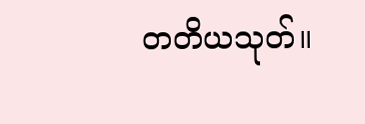တတိယသုတ်။